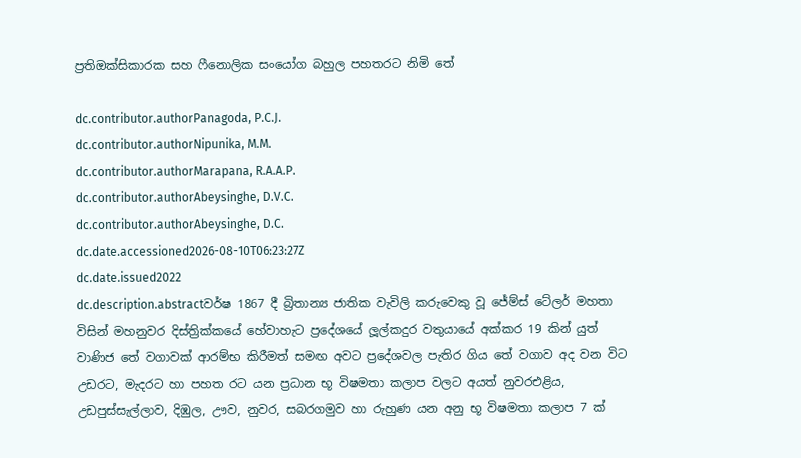ප්‍රතිඔක්සිකාරක සහ ෆීනොලික සංයෝග බහුල පහතරට නිමි තේ

dc.contributor.authorPanagoda, P.C.J.
dc.contributor.authorNipunika, M.M.
dc.contributor.authorMarapana, R.A.A.P.
dc.contributor.authorAbeysinghe, D.V.C.
dc.contributor.authorAbeysinghe, D.C.
dc.date.accessioned2026-08-10T06:23:27Z
dc.date.issued2022
dc.description.abstractවර්ෂ 1867 දී බ්‍රිතාන්‍ය ජාතික වැවිලි කරුවෙකු වූ ජේම්ස් ටේලර් මහතා විසින් මහනුවර දිස්ත්‍රික්කයේ හේවාහැට ප්‍රදේශයේ ලූල්කදුර වතුයායේ අක්කර 19 කින් යුත් වාණිජ තේ වගාවක් ආරම්භ කිරීමත් සමඟ අවට ප්‍රදේශවල පැතිර ගිය තේ වගාව අද වන විට උඩරට, මැදරට හා පහත රට යන ප්‍රධාන භූ විෂමතා කලාප වලට අයත් නුවරඑළිය, උඩපුස්සැල්ලාව, දිඹුල, ඌව, නුවර, සබරගමුව හා රුහුණ යන අනු භූ විෂමතා කලාප 7 ක්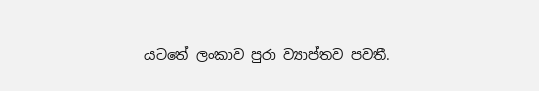යටතේ ලංකාව පුරා ව්‍යාප්තව පවතී.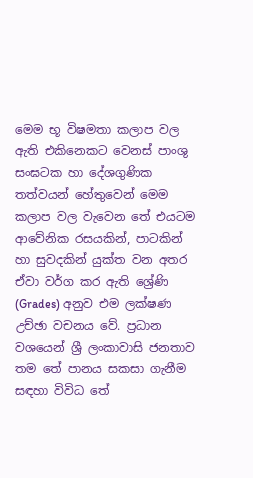මෙම භූ විෂමතා කලාප වල ඇති එකිනෙකට වෙනස් පාංශු සංඝටක හා දේශගුණික තත්වයන් හේතුවෙන් මෙම කලාප වල වැවෙන තේ එයටම ආවේනික රසයකින්, පාටකින් හා සුවදකින් යුක්ත වන අතර ඒවා වර්ග කර ඇති ශ්‍රේණි (Grades) අනුව එම ලක්ෂණ උච්ඡා වචනය වේ. ප්‍රධාන වශයෙන් ශ්‍රී ලංකාවාසි ජනතාව තම තේ පානය සකසා ගැනීම සඳහා විවිධ තේ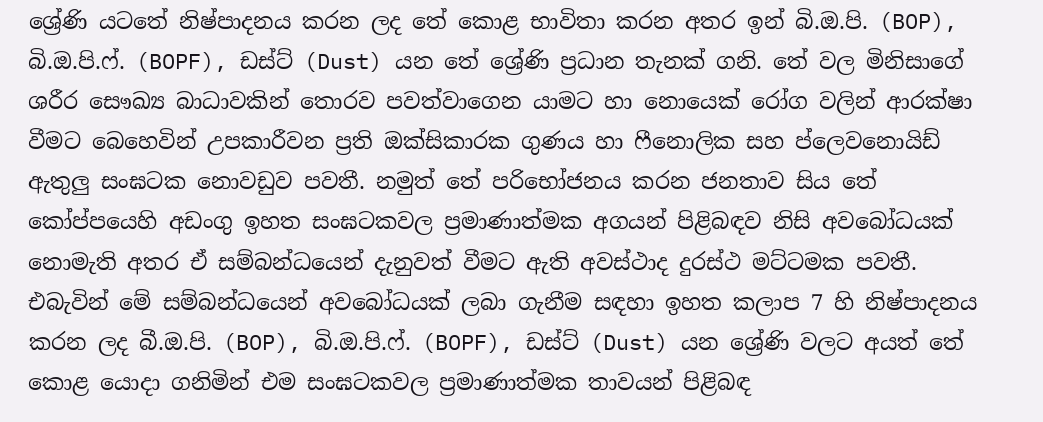ශ්‍රේණි යටතේ නිෂ්පාදනය කරන ලද තේ කොළ භාවිතා කරන අතර ඉන් බි.ඔ.පි. (BOP), බි.ඔ.පි.ෆ්. (BOPF), ඩස්ට් (Dust) යන තේ ශ්‍රේණි ප්‍රධාන තැනක් ගනි. තේ වල මිනිසාගේ ශරීර සෞඛ්‍ය බාධාවකින් තොරව පවත්වාගෙන යාමට හා නොයෙක් රෝග වලින් ආරක්ෂා වීමට බෙහෙවින් උපකාරීවන ප්‍රති ඔක්සිකාරක ගුණය හා ෆීනොලික සහ ප්ලෙවනොයිඩ් ඇතුලු සංඝටක නොවඩුව පවතී. නමුත් තේ පරිභෝජනය කරන ජනතාව සිය තේ කෝප්පයෙහි අඩංගු ඉහත සංඝටකවල ප්‍රමාණාත්මක අගයන් පිළිබඳව නිසි අවබෝධයක් නොමැති අතර ඒ සම්බන්ධයෙන් දැනුවත් වීමට ඇති අවස්ථාද දුරස්ථ මට්ටමක පවතී. එබැවින් මේ සම්බන්ධයෙන් අවබෝධයක් ලබා ගැනීම සඳහා ඉහත කලාප 7 හි නිෂ්පාදනය කරන ලද බී.ඔ.පි. (BOP), බි.ඔ.පි.ෆ්. (BOPF), ඩස්ට් (Dust) යන ශ්‍රේණි වලට අයත් තේ කොළ යොදා ගනිමින් එම සංඝටකවල ප්‍රමාණාත්මක තාවයන් පිළිබඳ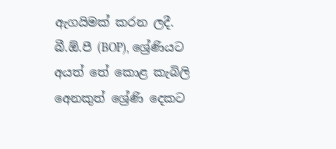ඇගයිමක් කරන ලදී. බී.ඕ.පී (BOP), ශ්‍රේණියට අයත් තේ කොළ කැබිලි අ‍ෙනකුත් ශ්‍රේණි දෙකට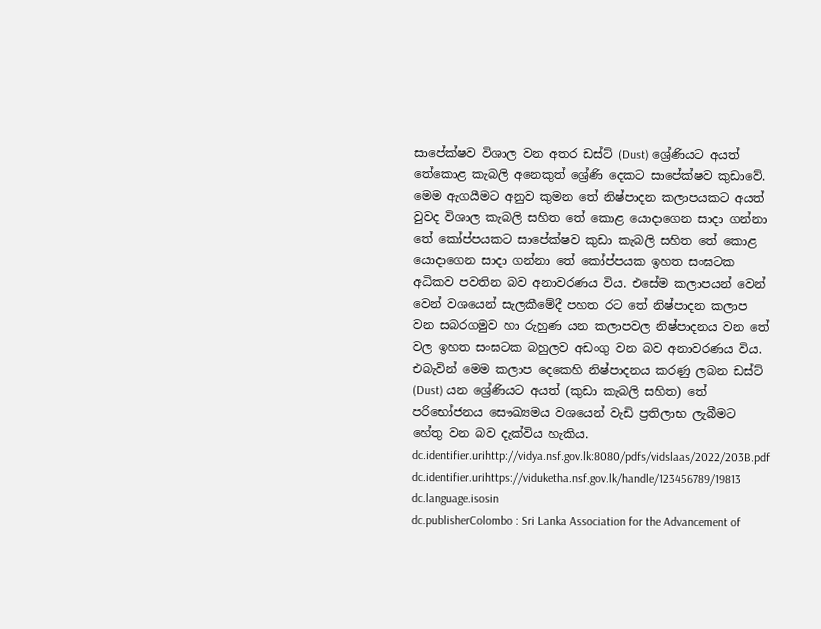සාපේක්ෂව විශාල වන අතර ඩස්ට් (Dust) ශ්‍රේණියට අයත් තේකොළ කැබලි අනෙකුත් ශ්‍රේණි දෙකට සාපේක්ෂව කුඩාවේ. මෙම ඇගයීමට අනුව කුමන තේ නිෂ්පාදන කලාපයකට අයත් වුවද විශාල කැබලි සහිත තේ කොළ යොදාගෙන සාදා ගන්නා තේ කෝප්පයකට සාපේක්ෂව කුඩා කැබලි සහිත තේ කොළ යොදාගෙන සාදා ගන්නා තේ කෝප්පයක ඉහත සංඝටක අධිකව පවතින බව අනාවරණය විය. එසේම කලාපයන් වෙන් වෙන් වශයෙන් සැලකීමේදී පහත රට තේ නිෂ්පාදන කලාප වන සබරගමුව හා රුහුණ යන කලාපවල නිෂ්පාදනය වන තේ වල ඉහත සංඝටක බහුලව අඩංගු වන බව අනාවරණය විය. එබැවින් මෙම කලාප දෙකෙහි නිෂ්පාදනය කරණු ලබන ඩස්ට් (Dust) යන ශ්‍රේණියට අයත් (කුඩා කැබලි සහිත) තේ පරිභෝජනය සෞඛ්‍යමය වශයෙන් වැඩි ප්‍රතිලාභ ලැබීමට හේතු වන බව දැක්විය හැකිය.
dc.identifier.urihttp://vidya.nsf.gov.lk:8080/pdfs/vidslaas/2022/203B.pdf
dc.identifier.urihttps://viduketha.nsf.gov.lk/handle/123456789/19813
dc.language.isosin
dc.publisherColombo : Sri Lanka Association for the Advancement of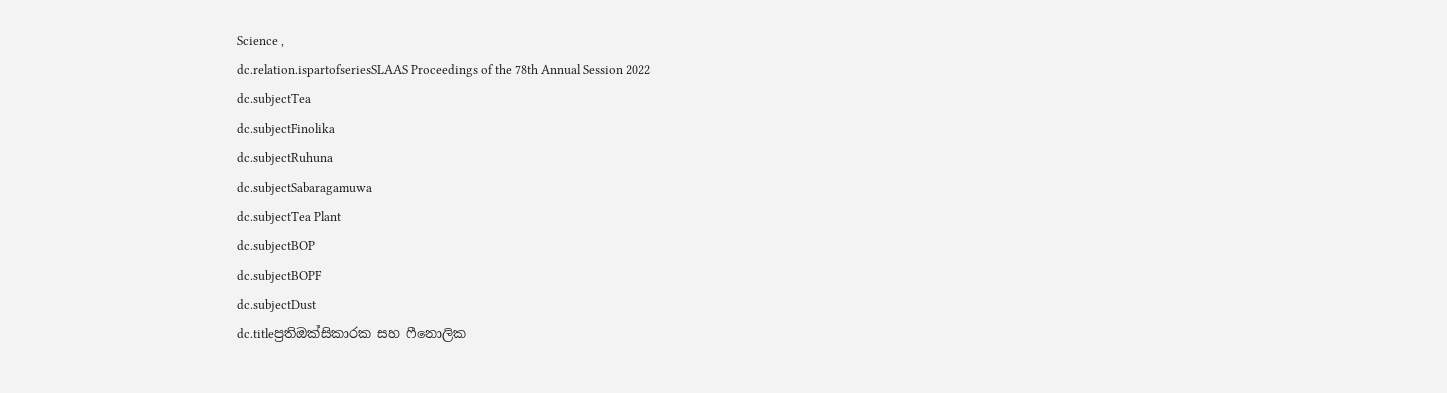Science ,
dc.relation.ispartofseriesSLAAS Proceedings of the 78th Annual Session 2022
dc.subjectTea
dc.subjectFinolika
dc.subjectRuhuna
dc.subjectSabaragamuwa
dc.subjectTea Plant
dc.subjectBOP
dc.subjectBOPF
dc.subjectDust
dc.titleප්‍රතිඔක්සිකාරක සහ ෆීනොලික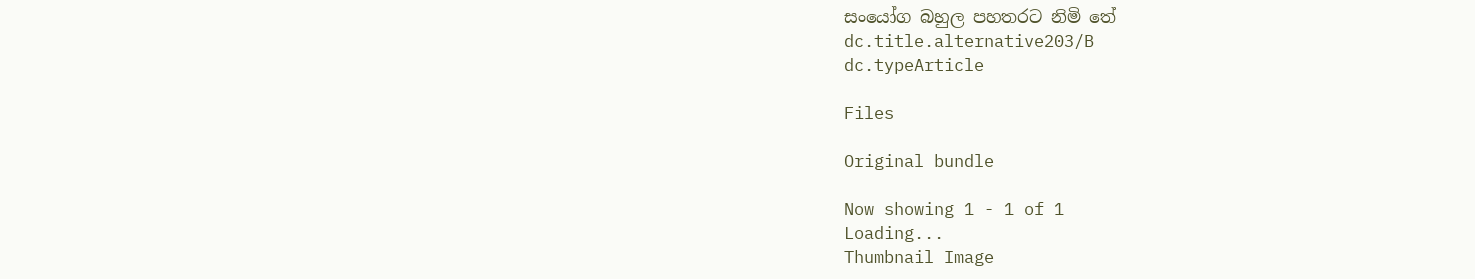සංයෝග බහුල පහතරට නිමි තේ
dc.title.alternative203/B
dc.typeArticle

Files

Original bundle

Now showing 1 - 1 of 1
Loading...
Thumbnail Image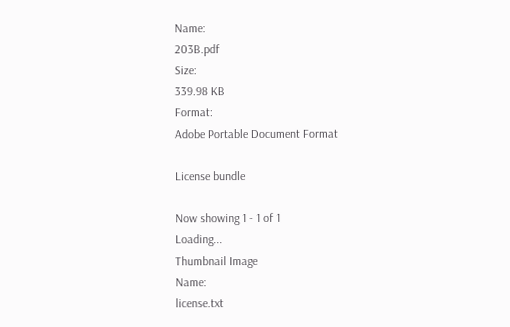Name:
203B.pdf
Size:
339.98 KB
Format:
Adobe Portable Document Format

License bundle

Now showing 1 - 1 of 1
Loading...
Thumbnail Image
Name:
license.txt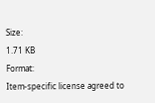Size:
1.71 KB
Format:
Item-specific license agreed to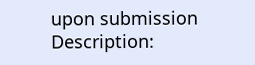upon submission
Description: